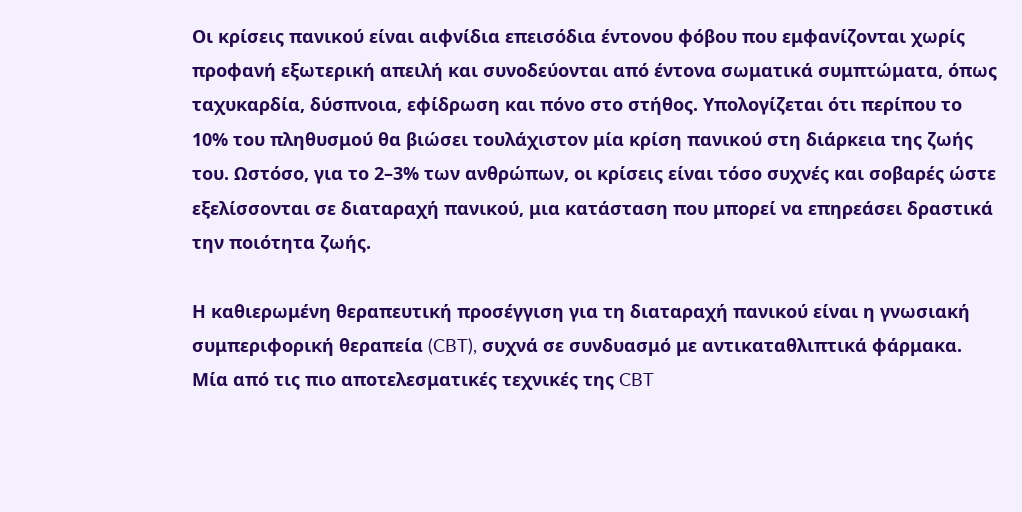Οι κρίσεις πανικού είναι αιφνίδια επεισόδια έντονου φόβου που εμφανίζονται χωρίς προφανή εξωτερική απειλή και συνοδεύονται από έντονα σωματικά συμπτώματα, όπως ταχυκαρδία, δύσπνοια, εφίδρωση και πόνο στο στήθος. Υπολογίζεται ότι περίπου το 10% του πληθυσμού θα βιώσει τουλάχιστον μία κρίση πανικού στη διάρκεια της ζωής του. Ωστόσο, για το 2–3% των ανθρώπων, οι κρίσεις είναι τόσο συχνές και σοβαρές ώστε εξελίσσονται σε διαταραχή πανικού, μια κατάσταση που μπορεί να επηρεάσει δραστικά την ποιότητα ζωής.

Η καθιερωμένη θεραπευτική προσέγγιση για τη διαταραχή πανικού είναι η γνωσιακή συμπεριφορική θεραπεία (CBT), συχνά σε συνδυασμό με αντικαταθλιπτικά φάρμακα. Μία από τις πιο αποτελεσματικές τεχνικές της CBT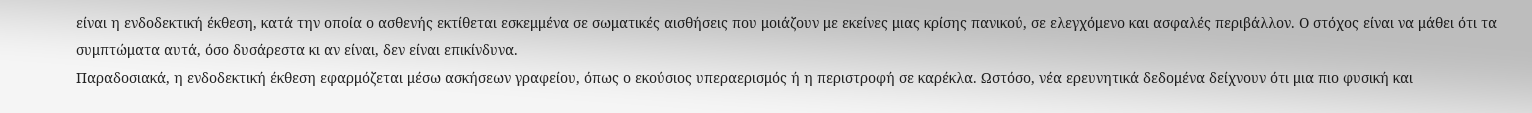είναι η ενδοδεκτική έκθεση, κατά την οποία ο ασθενής εκτίθεται εσκεμμένα σε σωματικές αισθήσεις που μοιάζουν με εκείνες μιας κρίσης πανικού, σε ελεγχόμενο και ασφαλές περιβάλλον. Ο στόχος είναι να μάθει ότι τα συμπτώματα αυτά, όσο δυσάρεστα κι αν είναι, δεν είναι επικίνδυνα.
Παραδοσιακά, η ενδοδεκτική έκθεση εφαρμόζεται μέσω ασκήσεων γραφείου, όπως ο εκούσιος υπεραερισμός ή η περιστροφή σε καρέκλα. Ωστόσο, νέα ερευνητικά δεδομένα δείχνουν ότι μια πιο φυσική και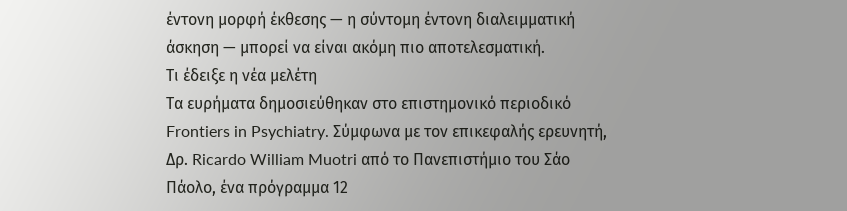έντονη μορφή έκθεσης — η σύντομη έντονη διαλειμματική άσκηση — μπορεί να είναι ακόμη πιο αποτελεσματική.
Τι έδειξε η νέα μελέτη
Τα ευρήματα δημοσιεύθηκαν στο επιστημονικό περιοδικό Frontiers in Psychiatry. Σύμφωνα με τον επικεφαλής ερευνητή, Δρ. Ricardo William Muotri από το Πανεπιστήμιο του Σάο Πάολο, ένα πρόγραμμα 12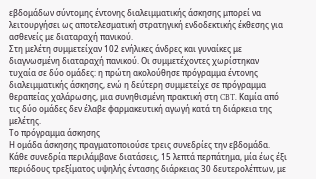εβδομάδων σύντομης έντονης διαλειμματικής άσκησης μπορεί να λειτουργήσει ως αποτελεσματική στρατηγική ενδοδεκτικής έκθεσης για ασθενείς με διαταραχή πανικού.
Στη μελέτη συμμετείχαν 102 ενήλικες άνδρες και γυναίκες με διαγνωσμένη διαταραχή πανικού. Οι συμμετέχοντες χωρίστηκαν τυχαία σε δύο ομάδες: η πρώτη ακολούθησε πρόγραμμα έντονης διαλειμματικής άσκησης, ενώ η δεύτερη συμμετείχε σε πρόγραμμα θεραπείας χαλάρωσης, μια συνηθισμένη πρακτική στη CBT. Καμία από τις δύο ομάδες δεν έλαβε φαρμακευτική αγωγή κατά τη διάρκεια της μελέτης.
Το πρόγραμμα άσκησης
Η ομάδα άσκησης πραγματοποιούσε τρεις συνεδρίες την εβδομάδα. Κάθε συνεδρία περιλάμβανε διατάσεις, 15 λεπτά περπάτημα, μία έως έξι περιόδους τρεξίματος υψηλής έντασης διάρκειας 30 δευτερολέπτων, με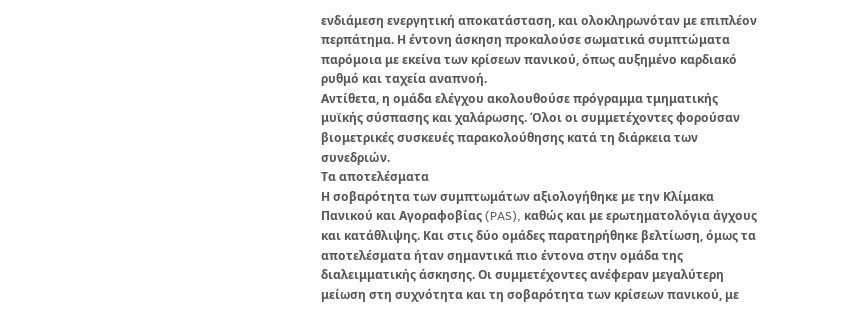ενδιάμεση ενεργητική αποκατάσταση, και ολοκληρωνόταν με επιπλέον περπάτημα. Η έντονη άσκηση προκαλούσε σωματικά συμπτώματα παρόμοια με εκείνα των κρίσεων πανικού, όπως αυξημένο καρδιακό ρυθμό και ταχεία αναπνοή.
Αντίθετα, η ομάδα ελέγχου ακολουθούσε πρόγραμμα τμηματικής μυϊκής σύσπασης και χαλάρωσης. Όλοι οι συμμετέχοντες φορούσαν βιομετρικές συσκευές παρακολούθησης κατά τη διάρκεια των συνεδριών.
Τα αποτελέσματα
Η σοβαρότητα των συμπτωμάτων αξιολογήθηκε με την Κλίμακα Πανικού και Αγοραφοβίας (PAS), καθώς και με ερωτηματολόγια άγχους και κατάθλιψης. Και στις δύο ομάδες παρατηρήθηκε βελτίωση, όμως τα αποτελέσματα ήταν σημαντικά πιο έντονα στην ομάδα της διαλειμματικής άσκησης. Οι συμμετέχοντες ανέφεραν μεγαλύτερη μείωση στη συχνότητα και τη σοβαρότητα των κρίσεων πανικού, με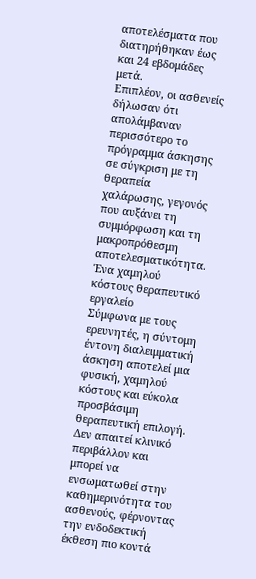αποτελέσματα που διατηρήθηκαν έως και 24 εβδομάδες μετά.
Επιπλέον, οι ασθενείς δήλωσαν ότι απολάμβαναν περισσότερο το πρόγραμμα άσκησης σε σύγκριση με τη θεραπεία χαλάρωσης, γεγονός που αυξάνει τη συμμόρφωση και τη μακροπρόθεσμη αποτελεσματικότητα.
Ένα χαμηλού κόστους θεραπευτικό εργαλείο
Σύμφωνα με τους ερευνητές, η σύντομη έντονη διαλειμματική άσκηση αποτελεί μια φυσική, χαμηλού κόστους και εύκολα προσβάσιμη θεραπευτική επιλογή. Δεν απαιτεί κλινικό περιβάλλον και μπορεί να ενσωματωθεί στην καθημερινότητα του ασθενούς, φέρνοντας την ενδοδεκτική έκθεση πιο κοντά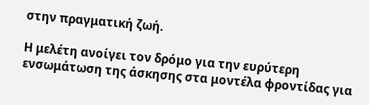στην πραγματική ζωή.

Η μελέτη ανοίγει τον δρόμο για την ευρύτερη ενσωμάτωση της άσκησης στα μοντέλα φροντίδας για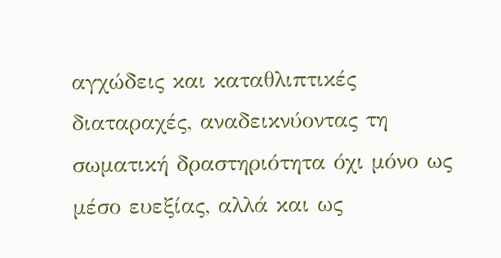αγχώδεις και καταθλιπτικές διαταραχές, αναδεικνύοντας τη σωματική δραστηριότητα όχι μόνο ως μέσο ευεξίας, αλλά και ως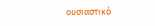ουσιαστικό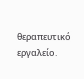θεραπευτικό εργαλείο.